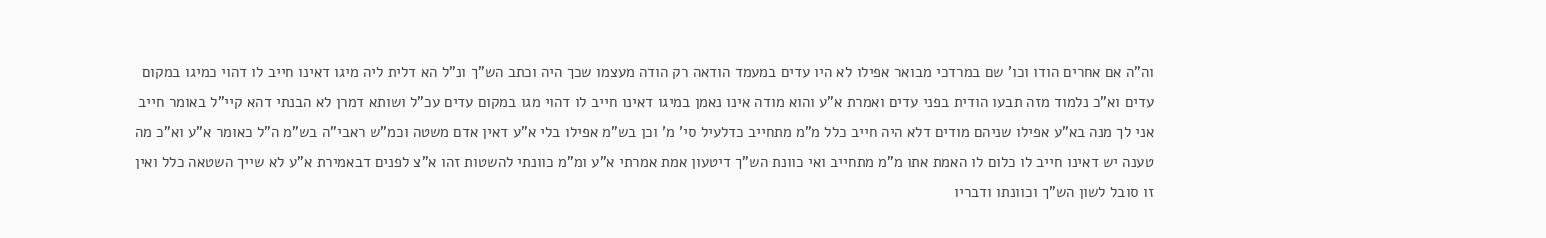וה"ה אם אחרים הודו וכו' שם במרדכי מבואר אפילו לא היו עדים במעמד הודאה רק הודה מעצמו שכך היה וכתב הש"ך ונ"ל הא דלית ליה מיגו דאינו חייב לו דהוי כמיגו במקום עדים וא"כ נלמוד מזה תבעו הודית בפני עדים ואמרת א"ע והוא מודה אינו נאמן במיגו דאינו חייב לו דהוי מגו במקום עדים עכ"ל ושותא דמרן לא הבנתי דהא קיי"ל באומר חייב אני לך מנה בא"ע אפילו שניהם מודים דלא היה חייב כלל מ"מ מתחייב כדלעיל סי' מ' וכן בש"מ אפילו בלי א"ע דאין אדם משטה וכמ"ש ראבי"ה בש"מ ה"ל כאומר א"ע וא"כ מה טענה יש דאינו חייב לו כלום לו האמת אתו מ"מ מתחייב ואי כוונת הש"ך דיטעון אמת אמרתי א"ע ומ"מ כוונתי להשטות זהו א"צ לפנים דבאמירת א"ע לא שייך השטאה כלל ואין זו סובל לשון הש"ך וכוונתו ודבריו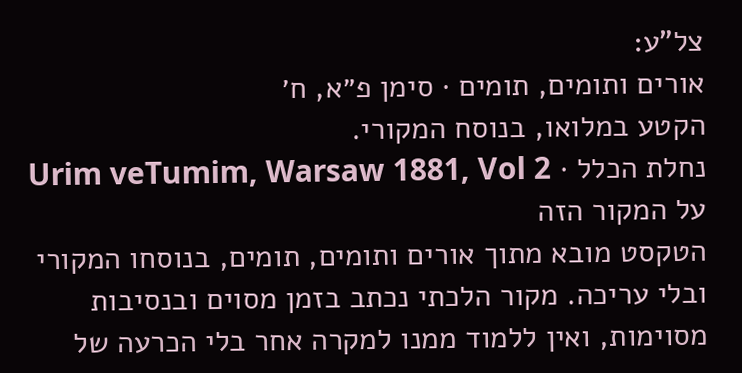צל"ע:
אורים ותומים, תומים · סימן פ״א, ח׳
הקטע במלואו, בנוסח המקורי.
נחלת הכלל · Urim veTumim, Warsaw 1881, Vol 2
על המקור הזה
הטקסט מובא מתוך אורים ותומים, תומים, בנוסחו המקורי ובלי עריכה. מקור הלכתי נכתב בזמן מסוים ובנסיבות מסוימות, ואין ללמוד ממנו למקרה אחר בלי הכרעה של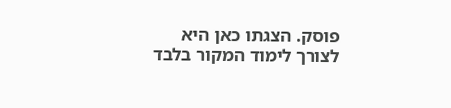פוסק. הצגתו כאן היא לצורך לימוד המקור בלבד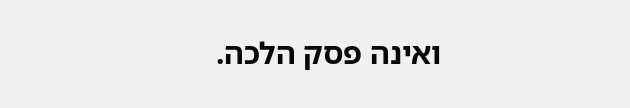ואינה פסק הלכה.